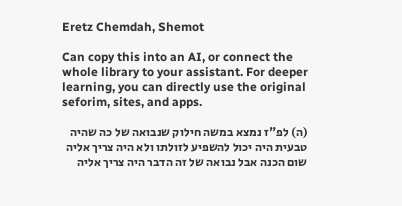Eretz Chemdah, Shemot

Can copy this into an AI, or connect the whole library to your assistant. For deeper learning, you can directly use the original seforim, sites, and apps.

(ה) לפ"ז נמצא במשה חילוק שנבואה של כה שהיה טבעית היה יכול להשפיע לזולתו ולא היה צריך אליה שום הכנה אבל נבואה של זה הדבר היה צריך אליה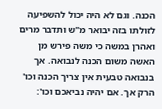הכנה. וגם לא היה יכול להשפיעה לזולתו בזה יבואר מ"ש ותדבר מרים ואהרן במשה כי משה פירש מן האשה משום הכנה לנבואה. אך בנבואה טבעית אין צריך הכנה וכו' הרק אך. אם יהיה נביאכם וכו':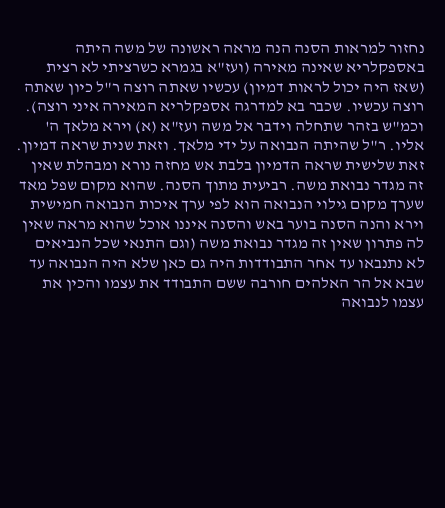נחזור למראות הסנה הנה מראה ראשונה של משה היתה באספקלריא שאינה מאירה (ועז"א בגמרא כשרציתי לא רצית (שאז היה יכול לראות דמיון) עכשיו שאתה רוצה ר"ל כיון שאתה רוצה עכשיו. שכבר בא למדרגה אספקלריא המאירה איני רוצה). וכמ"ש בזהר שתחלה וידבר אל משה ועז"א (א) וירא מלאך ה' אליו. ר"ל שהיתה הנבואה על ידי מלאך. וזאת שנית שראה דמיון. זאת שלישית שראה הדמיון בלבת אש מחזה נורא ומבהלת שאין זה מגדר נבואת משה. רביעית מתוך הסנה. שהוא מקום שפל מאד שערך מקום גילוי הנבואה הוא לפי ערך איכות הנבואה חמישית וירא והנה הסנה בוער באש והסנה איננו אוכל שהוא מראה שאין לה פתרון שאין זה מגדר נבואת משה (וגם התנאי שכל הנביאים לא נתנבאו עד אחר התבודדות היה גם כאן שלא היה הנבואה עד שבא אל הר האלהים חורבה ששם התבודד את עצמו והכין את עצמו לנבואה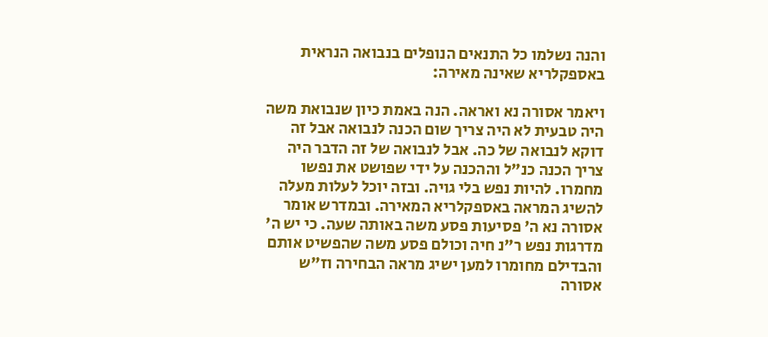והנה נשלמו כל התנאים הנופלים בנבואה הנראית באספקלריא שאינה מאירה:

ויאמר אסורה נא ואראה. הנה באמת כיון שנבואת משה היה טבעית לא היה צריך שום הכנה לנבואה אבל זה דוקא לנבואה של כה. אבל לנבואה של זה הדבר היה צריך הכנה כנ"ל וההכנה על ידי שפושט את נפשו מחמרו. להיות נפש בלי גויה. ובזה יוכל לעלות מעלה להשיג המראה באספקלריא המאירה. ובמדרש אומר אסורה נא ה' פסיעות פסע משה באותה שעה. כי יש ה' מדרגות נפש ר"נ חיה וכולם פסע משה שהפשיט אותם והבדילם מחומרו למען ישיג מראה הבחירה וז"ש אסורה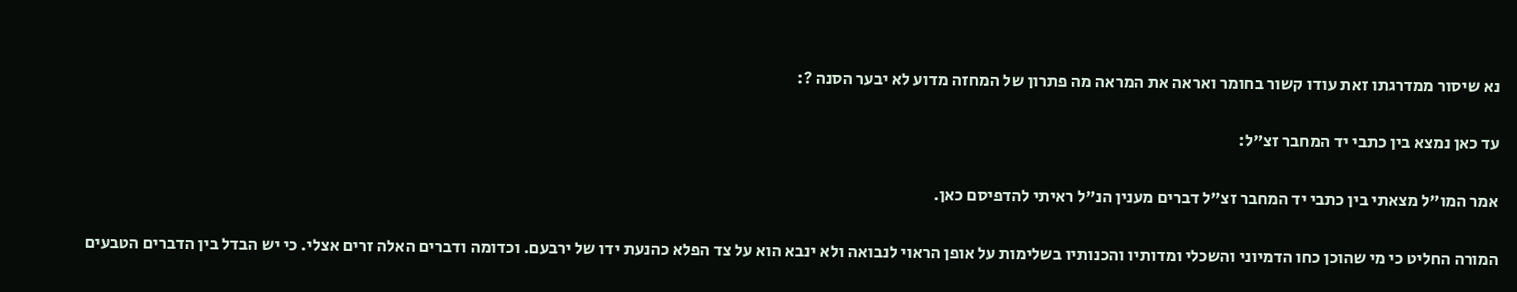נא שיסור ממדרגתו זאת עודו קשור בחומר ואראה את המראה מה פתרון של המחזה מדוע לא יבער הסנה ?:

עד כאן נמצא בין כתבי יד המחבר זצ"ל:

אמר המו"ל מצאתי בין כתבי יד המחבר זצ"ל דברים מענין הנ"ל ראיתי להדפיסם כאן.

המורה החליט כי מי שהוכן כחו הדמיוני והשכלי ומדותיו והכנותיו בשלימות על אופן הראוי לנבואה ולא ינבא הוא על צד הפלא כהנעת ידו של ירבעם. וכדומה ודברים האלה זרים אצלי. כי יש הבדל בין הדברים הטבעים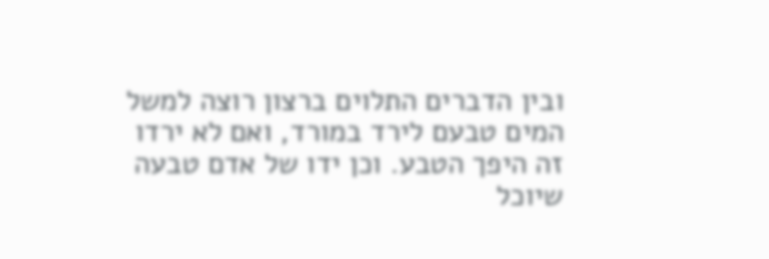ובין הדברים התלוים ברצון רוצה למשל המים טבעם לירד במורד, ואם לא ירדו זה היפך הטבע. וכן ידו של אדם טבעה שיוכל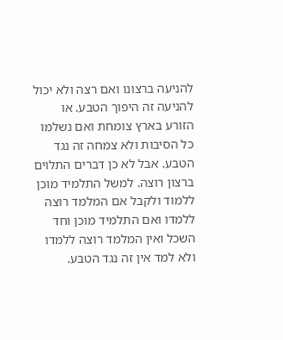להניעה ברצונו ואם רצה ולא יכול להניעה זה היפוך הטבע. או הזורע בארץ צומחת ואם נשלמו כל הסיבות ולא צמחה זה נגד הטבע. אבל לא כן דברים התלוים ברצון רוצה. למשל התלמיד מוכן ללמוד ולקבל אם המלמד רוצה ללמדו ואם התלמיד מוכן וחד השכל ואין המלמד רוצה ללמדו ולא למד אין זה נגד הטבע.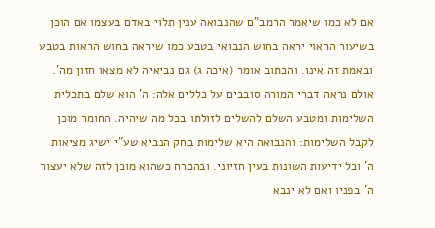אם לא כמו שיאמר הרמב"ם שהנבואה ענין תלוי באדם בעצמו אם הוכן בשיעור הראוי יראה בחוש הנבואי בטבע כמו שיראה בחוש הראות בטבע ובאמת זה אינו. והכתוב אומר (איכה ג) גם נביאיה לא מצאו חזון מה'. אולם נראה דברי המורה סובבים על כללים אלה: ה' הוא שלם בתכלית השלימות ומטבע השלם להשלים לזולתו בכל מה שיהיה. החומר מוכן לקבל השלימות: והנבואה היא שלימות בחק הנביא שע"י ישיג מציאות ה' וכל ידיעות השונות בעין חזיוני. ובהכרח כשהוא מוכן לזה שלא יעצור ה' בפניו ואם לא ינבא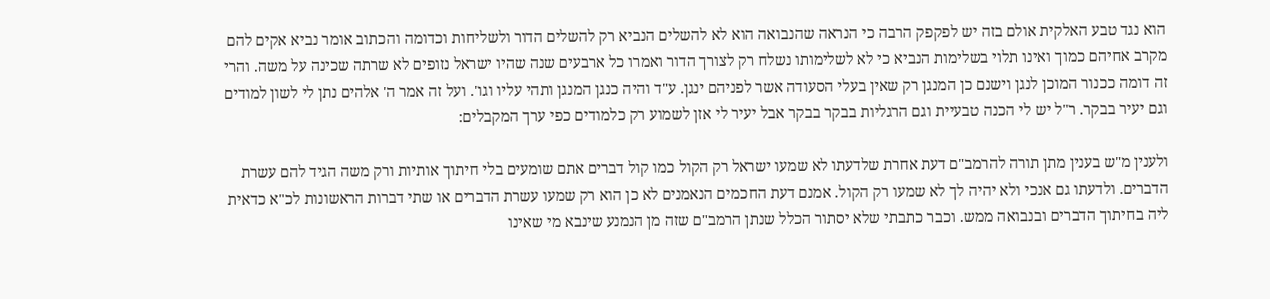הוא נגד טבע האלקית אולם בזה יש לפקפק הרבה כי הנראה שהנבואה הוא לא להשלים הנביא רק להשלים הדור ולשליחות וכדומה והכתוב אומר נביא אקים להם מקרב אחיהם כמוך ואינו תלוי בשלימות הנביא כי לא לשלימותו נשלח רק לצורך הדור ואמרו כל ארבעים שנה שהיו ישראל נזופים לא שרתה שכינה על משה. והרי זה דומה ככנור המוכן לנגן וישנם כן המנגן רק שאין בעלי הסעודה אשר לפניהם ינגן. ע"ד והיה כנגן המנגן ותהי עליו וגו'. ועל זה אמר ה' אלהים נתן לי לשון למודים וגם יעיר בבקר. ר"ל יש לי הכנה טבעיית וגם הרגליות בבקר בבקר אבל יעיר לי אזן לשמוע רק כלמודים כפי ערך המקבלים:

ולענין מ"ש בענין מתן תורה להרמב"ם דעת אחרת שלדעתו לא שמעו ישראל רק הקול כמו קול דברים אתם שומעים בלי חיתוך אותיות ורק משה הגיד להם עשרת הדברים. ולדעתו גם אנכי ולא יהיה לך לא שמעו רק הקול. אמנם דעת החכמים הנאמנים לא כן הוא רק שמעו עשרת הדברים או שתי דברות הראשונות לכ"א כדאית ליה בחיתוך הדברים ובנבואה ממש. וכבר כתבתי שלא יסתור הכלל שנתן הרמב"ם שזה מן הנמנע שינבא מי שאינו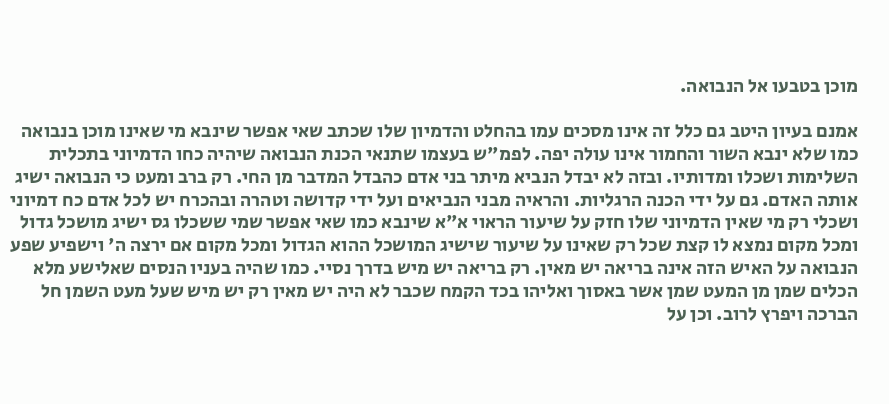מוכן בטבעו אל הנבואה.

אמנם בעיון היטב גם כלל זה אינו מסכים עמו בהחלט והדמיון שלו שכתב שאי אפשר שינבא מי שאינו מוכן בנבואה כמו שלא ינבא השור והחמור אינו עולה יפה. לפמ"ש בעצמו שתנאי הכנת הנבואה שיהיה כחו הדמיוני בתכלית השלימות ושכלו ומדותיו. ובזה לא יבדל הנביא מיתר בני אדם כהבדל המדבר מן החי. רק ברב ומעט כי הנבואה ישיג אותה האדם. גם על ידי הכנה הרגליות. והראיה מבני הנביאים ועל ידי קדושה וטהרה ובהכרח יש לכל אדם כח דמיוני ושכלי רק מי שאין הדמיוני שלו חזק על שיעור הראוי א"א שינבא כמו שאי אפשר שמי ששכלו גס ישיג מושכל גדול ומכל מקום נמצא לו קצת שכל רק שאינו על שיעור שישיג המושכל ההוא הגדול ומכל מקום אם ירצה ה' וישפיע שפע הנבואה על האיש הזה אינה בריאה יש מאין. רק בריאה יש מיש בדרך נסיי. כמו שהיה בעניו הנסים שאלישע מלא הכלים שמן מן המעט שמן אשר באסוך ואליהו בכד הקמח שכבר לא היה יש מאין רק יש מיש שעל מעט השמן חל הברכה ויפרץ לרוב. וכן על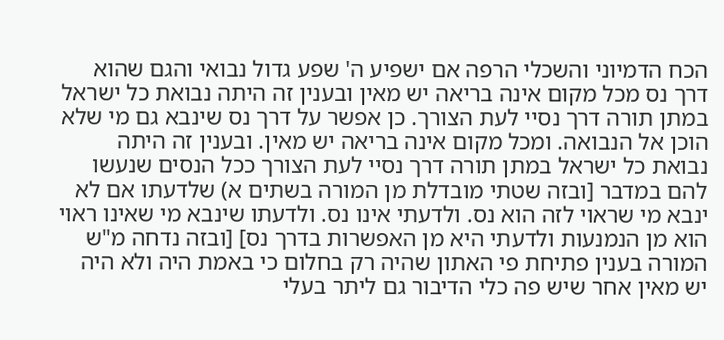הכח הדמיוני והשכלי הרפה אם ישפיע ה' שפע גדול נבואי והגם שהוא דרך נס מכל מקום אינה בריאה יש מאין ובענין זה היתה נבואת כל ישראל במתן תורה דרך נסיי לעת הצורך. כן אפשר על דרך נס שינבא גם מי שלא הוכן אל הנבואה. ומכל מקום אינה בריאה יש מאין. ובענין זה היתה נבואת כל ישראל במתן תורה דרך נסיי לעת הצורך ככל הנסים שנעשו להם במדבר [ובזה שטתי מובדלת מן המורה בשתים א) שלדעתו אם לא ינבא מי שראוי לזה הוא נס. ולדעתי אינו נס. ולדעתו שינבא מי שאינו ראוי הוא מן הנמנעות ולדעתי היא מן האפשרות בדרך נס] [ובזה נדחה מ"ש המורה בענין פתיחת פי האתון שהיה רק בחלום כי באמת היה ולא היה יש מאין אחר שיש פה כלי הדיבור גם ליתר בעלי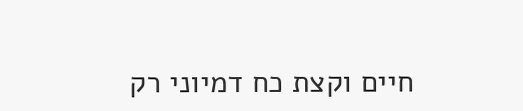חיים וקצת כח דמיוני רק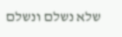שלא נשלם ונשלם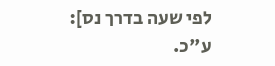לפי שעה בדרך נס]: ע"כ.